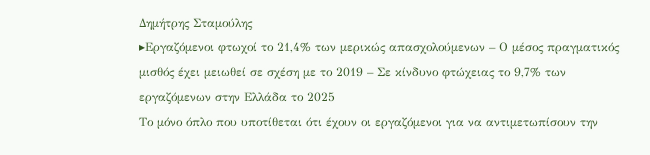Δημήτρης Σταμούλης
▸Εργαζόμενοι φτωχοί το 21,4% των μερικώς απασχολούμενων – Ο μέσος πραγματικός μισθός έχει μειωθεί σε σχέση με το 2019 – Σε κίνδυνο φτώχειας το 9,7% των εργαζόμενων στην Ελλάδα το 2025
Το μόνο όπλο που υποτίθεται ότι έχουν οι εργαζόμενοι για να αντιμετωπίσουν την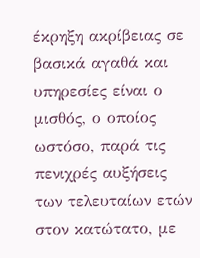έκρηξη ακρίβειας σε βασικά αγαθά και υπηρεσίες είναι ο μισθός, ο οποίος ωστόσο, παρά τις πενιχρές αυξήσεις των τελευταίων ετών στον κατώτατο, με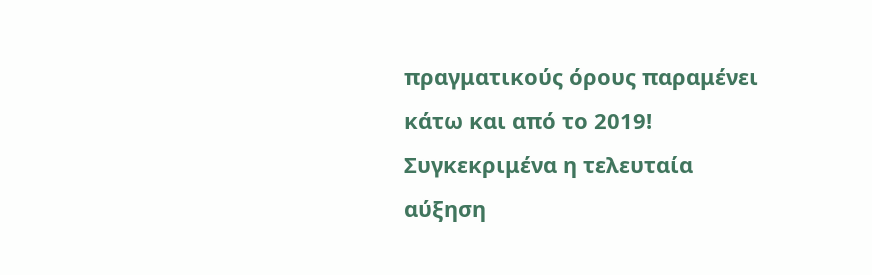πραγματικούς όρους παραμένει κάτω και από το 2019! Συγκεκριμένα η τελευταία αύξηση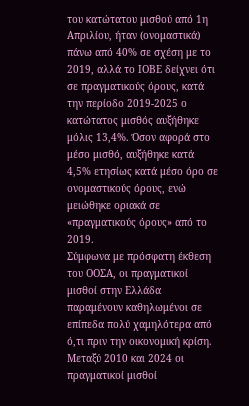του κατώτατου μισθού από 1η Απριλίου, ήταν (ονομαστικά) πάνω από 40% σε σχέση με το 2019, αλλά το ΙΟΒΕ δείχνει ότι σε πραγματικούς όρους, κατά την περίοδο 2019-2025 ο κατώτατος μισθός αυξήθηκε μόλις 13,4%. Όσον αφορά στο μέσο μισθό, αυξήθηκε κατά 4,5% ετησίως κατά μέσο όρο σε ονομαστικούς όρους, ενώ μειώθηκε οριακά σε «πραγματικούς όρους» από το 2019.
Σύμφωνα με πρόσφατη έκθεση του ΟΟΣΑ, οι πραγματικοί μισθοί στην Ελλάδα παραμένουν καθηλωμένοι σε επίπεδα πολύ χαμηλότερα από ό,τι πριν την οικονομική κρίση. Μεταξύ 2010 και 2024 οι πραγματικοί μισθοί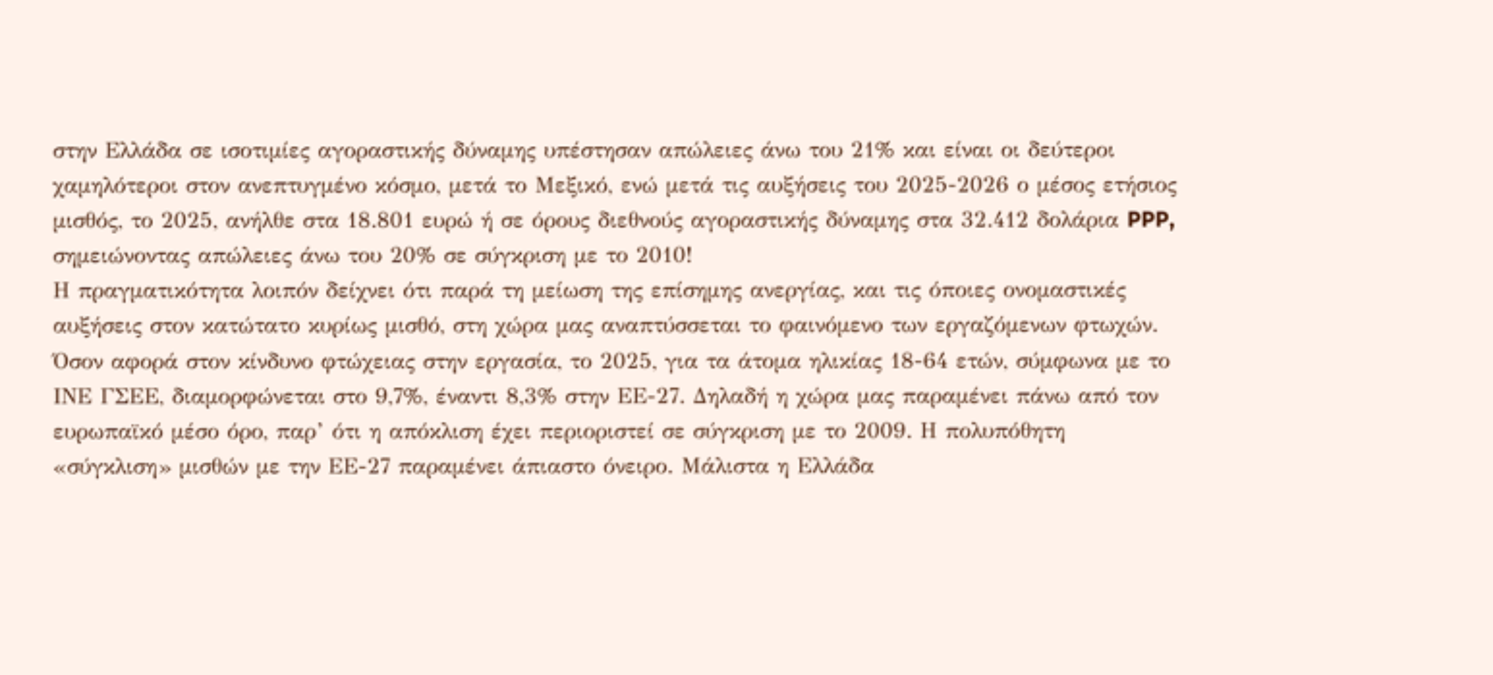στην Ελλάδα σε ισοτιμίες αγοραστικής δύναμης υπέστησαν απώλειες άνω του 21% και είναι οι δεύτεροι χαμηλότεροι στον ανεπτυγμένο κόσμο, μετά το Μεξικό, ενώ μετά τις αυξήσεις του 2025-2026 ο μέσος ετήσιος μισθός, το 2025, ανήλθε στα 18.801 ευρώ ή σε όρους διεθνούς αγοραστικής δύναμης στα 32.412 δολάρια PPP, σημειώνοντας απώλειες άνω του 20% σε σύγκριση με το 2010!
Η πραγματικότητα λοιπόν δείχνει ότι παρά τη μείωση της επίσημης ανεργίας, και τις όποιες ονομαστικές αυξήσεις στον κατώτατο κυρίως μισθό, στη χώρα μας αναπτύσσεται το φαινόμενο των εργαζόμενων φτωχών. Όσον αφορά στον κίνδυνο φτώχειας στην εργασία, το 2025, για τα άτομα ηλικίας 18-64 ετών, σύμφωνα με το ΙΝΕ ΓΣΕΕ, διαμορφώνεται στο 9,7%, έναντι 8,3% στην ΕΕ-27. Δηλαδή η χώρα μας παραμένει πάνω από τον ευρωπαϊκό μέσο όρο, παρ’ ότι η απόκλιση έχει περιοριστεί σε σύγκριση με το 2009. Η πολυπόθητη «σύγκλιση» μισθών με την ΕΕ-27 παραμένει άπιαστο όνειρο. Μάλιστα η Ελλάδα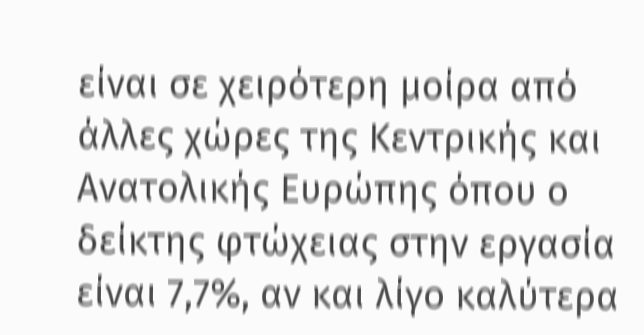είναι σε χειρότερη μοίρα από άλλες χώρες της Κεντρικής και Ανατολικής Ευρώπης όπου ο δείκτης φτώχειας στην εργασία είναι 7,7%, αν και λίγο καλύτερα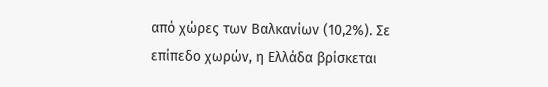από χώρες των Βαλκανίων (10,2%). Σε επίπεδο χωρών, η Ελλάδα βρίσκεται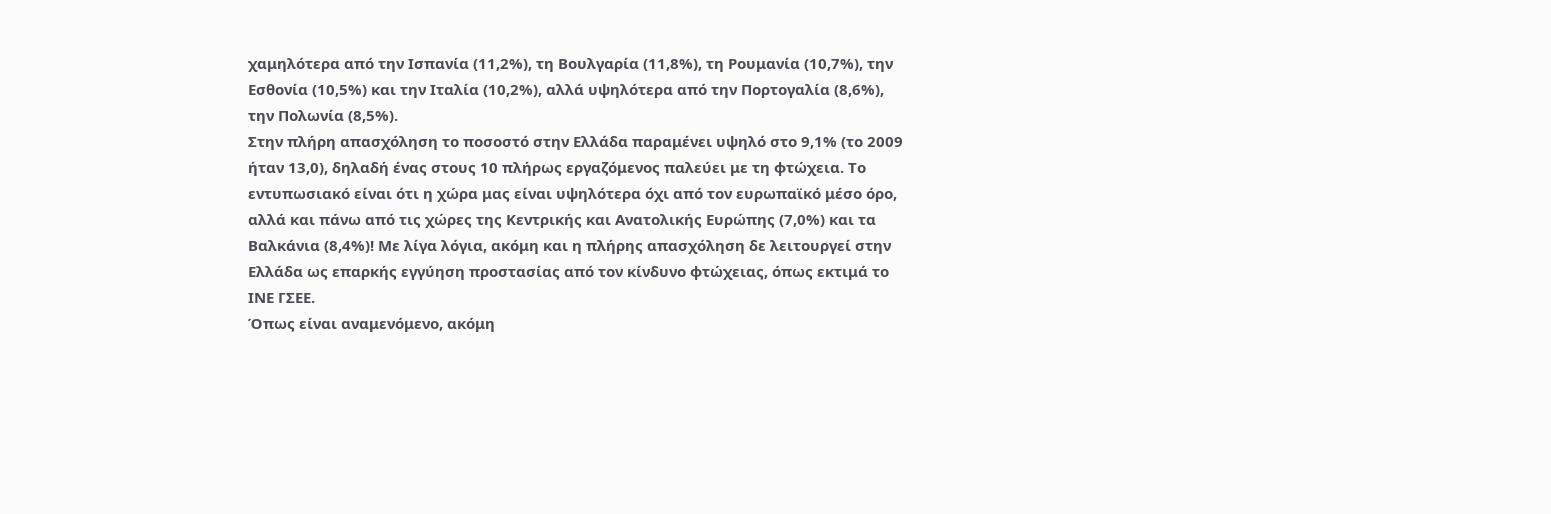χαμηλότερα από την Ισπανία (11,2%), τη Βουλγαρία (11,8%), τη Ρουμανία (10,7%), την Εσθονία (10,5%) και την Ιταλία (10,2%), αλλά υψηλότερα από την Πορτογαλία (8,6%), την Πολωνία (8,5%).
Στην πλήρη απασχόληση το ποσοστό στην Ελλάδα παραμένει υψηλό στο 9,1% (το 2009 ήταν 13,0), δηλαδή ένας στους 10 πλήρως εργαζόμενος παλεύει με τη φτώχεια. Το εντυπωσιακό είναι ότι η χώρα μας είναι υψηλότερα όχι από τον ευρωπαϊκό μέσο όρο, αλλά και πάνω από τις χώρες της Κεντρικής και Ανατολικής Ευρώπης (7,0%) και τα Βαλκάνια (8,4%)! Με λίγα λόγια, ακόμη και η πλήρης απασχόληση δε λειτουργεί στην Ελλάδα ως επαρκής εγγύηση προστασίας από τον κίνδυνο φτώχειας, όπως εκτιμά το ΙΝΕ ΓΣΕΕ.
Όπως είναι αναμενόμενο, ακόμη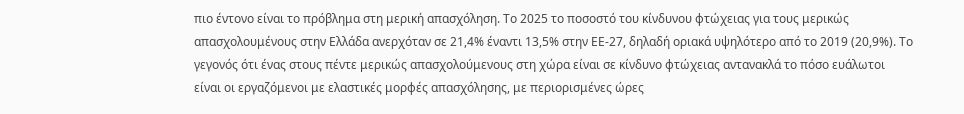πιο έντονο είναι το πρόβλημα στη μερική απασχόληση. Το 2025 το ποσοστό του κίνδυνου φτώχειας για τους μερικώς απασχολουμένους στην Ελλάδα ανερχόταν σε 21,4% έναντι 13,5% στην ΕΕ-27, δηλαδή οριακά υψηλότερο από το 2019 (20,9%). Το γεγονός ότι ένας στους πέντε μερικώς απασχολούμενους στη χώρα είναι σε κίνδυνο φτώχειας αντανακλά το πόσο ευάλωτοι είναι οι εργαζόμενοι με ελαστικές μορφές απασχόλησης, με περιορισμένες ώρες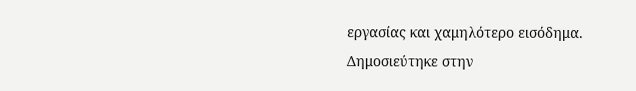εργασίας και χαμηλότερο εισόδημα.
Δημοσιεύτηκε στην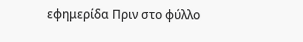εφημερίδα Πριν στο φύλλο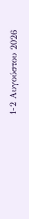1-2 Αυγούστου 2026